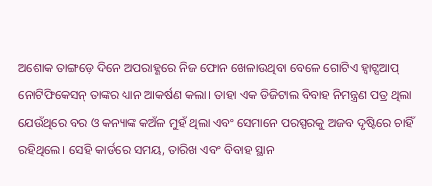ଅଶୋକ ତାଙ୍ଗଡ଼େ ଦିନେ ଅପରାହ୍ଣରେ ନିଜ ଫୋନ ଖେଳାଉଥିବା ବେଳେ ଗୋଟିଏ ହ୍ୱାଟ୍ସଆପ୍ ନୋଟିଫିକେସନ୍ ତାଙ୍କର ଧ୍ୟାନ ଆକର୍ଷଣ କଲା। ତାହା ଏକ ଡିଜିଟାଲ ବିବାହ ନିମନ୍ତ୍ରଣ ପତ୍ର ଥିଲା ଯେଉଁଥିରେ ବର ଓ କନ୍ୟାଙ୍କ କଅଁଳ ମୁହଁ ଥିଲା ଏବଂ ସେମାନେ ପରସ୍ପରକୁ ଅଜବ ଦୃଷ୍ଟିରେ ଚାହିଁ ରହିଥିଲେ। ସେହି କାର୍ଡରେ ସମୟ, ତାରିଖ ଏବଂ ବିବାହ ସ୍ଥାନ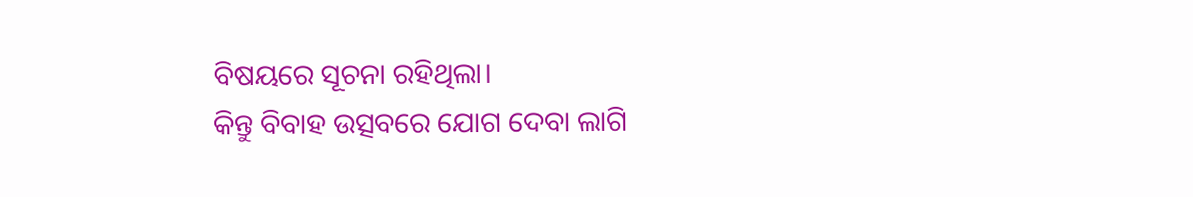ବିଷୟରେ ସୂଚନା ରହିଥିଲା।
କିନ୍ତୁ ବିବାହ ଉତ୍ସବରେ ଯୋଗ ଦେବା ଲାଗି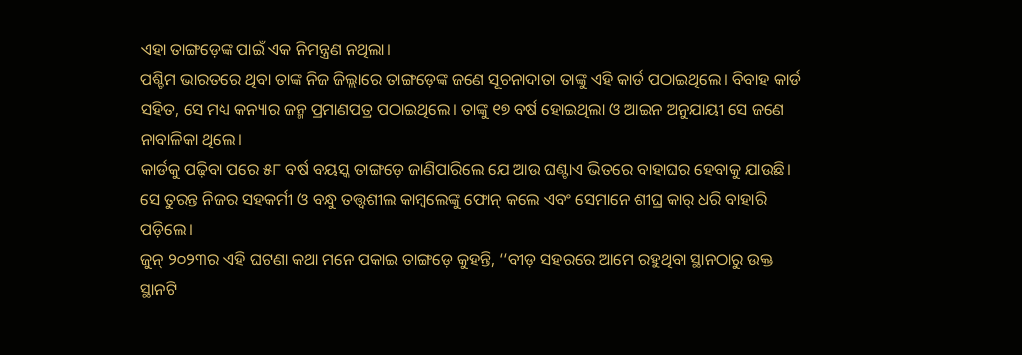ଏହା ତାଙ୍ଗଡ଼େଙ୍କ ପାଇଁ ଏକ ନିମନ୍ତ୍ରଣ ନଥିଲା।
ପଶ୍ଚିମ ଭାରତରେ ଥିବା ତାଙ୍କ ନିଜ ଜିଲ୍ଲାରେ ତାଙ୍ଗଡ଼େଙ୍କ ଜଣେ ସୂଚନାଦାତା ତାଙ୍କୁ ଏହି କାର୍ଡ ପଠାଇଥିଲେ। ବିବାହ କାର୍ଡ ସହିତ, ସେ ମଧ୍ୟ କନ୍ୟାର ଜନ୍ମ ପ୍ରମାଣପତ୍ର ପଠାଇଥିଲେ। ତାଙ୍କୁ ୧୭ ବର୍ଷ ହୋଇଥିଲା ଓ ଆଇନ ଅନୁଯାୟୀ ସେ ଜଣେ ନାବାଳିକା ଥିଲେ।
କାର୍ଡକୁ ପଢ଼ିବା ପରେ ୫୮ ବର୍ଷ ବୟସ୍କ ତାଙ୍ଗଡ଼େ ଜାଣିପାରିଲେ ଯେ ଆଉ ଘଣ୍ଟାଏ ଭିତରେ ବାହାଘର ହେବାକୁ ଯାଉଛି। ସେ ତୁରନ୍ତ ନିଜର ସହକର୍ମୀ ଓ ବନ୍ଧୁ ତତ୍ତ୍ୱଶୀଲ କାମ୍ବଲେଙ୍କୁ ଫୋନ୍ କଲେ ଏବଂ ସେମାନେ ଶୀଘ୍ର କାର୍ ଧରି ବାହାରି ପଡ଼ିଲେ।
ଜୁନ୍ ୨୦୨୩ର ଏହି ଘଟଣା କଥା ମନେ ପକାଇ ତାଙ୍ଗଡ଼େ କୁହନ୍ତି, ‘‘ବୀଡ଼ ସହରରେ ଆମେ ରହୁଥିବା ସ୍ଥାନଠାରୁ ଉକ୍ତ ସ୍ଥାନଟି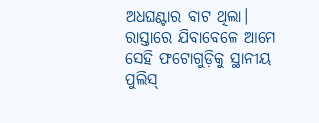ଅଧଘଣ୍ଟାର ବାଟ ଥିଲା। ରାସ୍ତାରେ ଯିବାବେଳେ ଆମେ ସେହି ଫଟୋଗୁଡ଼ିକୁ ସ୍ଥାନୀୟ ପୁଲିସ୍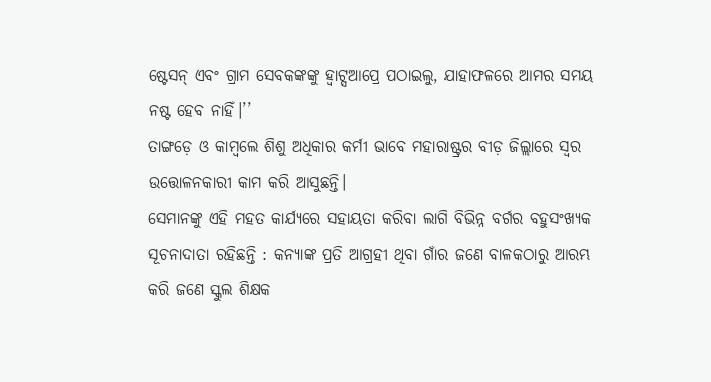ଷ୍ଟେସନ୍ ଏବଂ ଗ୍ରାମ ସେବକଙ୍କଙ୍କୁ ହ୍ୱାଟ୍ସଆପ୍ରେ ପଠାଇଲୁ, ଯାହାଫଳରେ ଆମର ସମୟ ନଷ୍ଟ ହେବ ନାହିଁ।’’
ତାଙ୍ଗଡ଼େ ଓ କାମ୍ବଲେ ଶିଶୁ ଅଧିକାର କର୍ମୀ ଭାବେ ମହାରାଷ୍ଟ୍ରର ବୀଡ଼ ଜିଲ୍ଲାରେ ସ୍ୱର ଉତ୍ତୋଳନକାରୀ କାମ କରି ଆସୁଛନ୍ତି।
ସେମାନଙ୍କୁ ଏହି ମହତ କାର୍ଯ୍ୟରେ ସହାୟତା କରିବା ଲାଗି ବିଭିନ୍ନ ବର୍ଗର ବହୁସଂଖ୍ୟକ ସୂଚନାଦାତା ରହିଛନ୍ତି : କନ୍ୟାଙ୍କ ପ୍ରତି ଆଗ୍ରହୀ ଥିବା ଗାଁର ଜଣେ ବାଳକଠାରୁ ଆରମ୍ଭ କରି ଜଣେ ସ୍କୁଲ ଶିକ୍ଷକ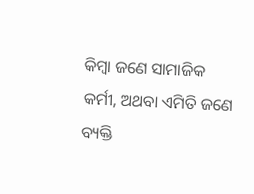କିମ୍ବା ଜଣେ ସାମାଜିକ କର୍ମୀ, ଅଥବା ଏମିତି ଜଣେ ବ୍ୟକ୍ତି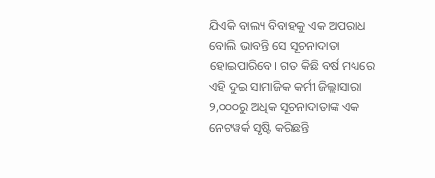ଯିଏକି ବାଲ୍ୟ ବିବାହକୁ ଏକ ଅପରାଧ ବୋଲି ଭାବନ୍ତି ସେ ସୂଚନାଦାତା ହୋଇପାରିବେ। ଗତ କିଛି ବର୍ଷ ମଧ୍ୟରେ ଏହି ଦୁଇ ସାମାଜିକ କର୍ମୀ ଜିଲ୍ଲାସାରା ୨,୦୦୦ରୁ ଅଧିକ ସୂଚନାଦାତାଙ୍କ ଏକ ନେଟୱର୍କ ସୃଷ୍ଟି କରିଛନ୍ତି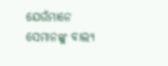ଯେଉଁମାନେ ସେମାନଙ୍କୁ ବାଲ୍ୟ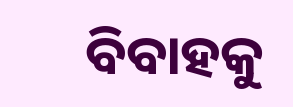ବିବାହକୁ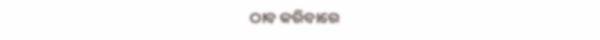ଠାବ କରିବାରେ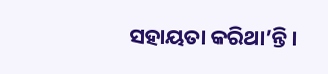ସହାୟତା କରିଥା’ନ୍ତି।